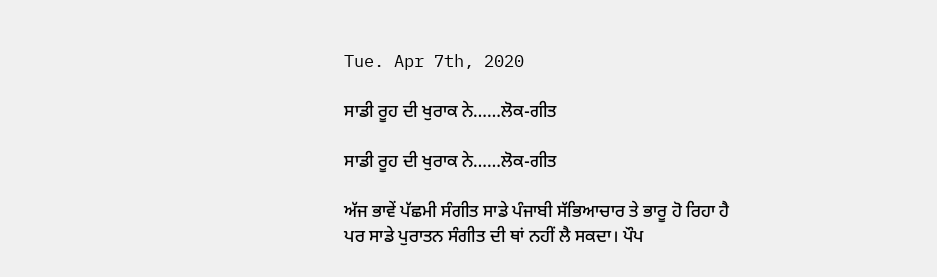Tue. Apr 7th, 2020

ਸਾਡੀ ਰੂਹ ਦੀ ਖੁਰਾਕ ਨੇ……ਲੋਕ-ਗੀਤ

ਸਾਡੀ ਰੂਹ ਦੀ ਖੁਰਾਕ ਨੇ……ਲੋਕ-ਗੀਤ

ਅੱਜ ਭਾਵੇਂ ਪੱਛਮੀ ਸੰਗੀਤ ਸਾਡੇ ਪੰਜਾਬੀ ਸੱਭਿਆਚਾਰ ਤੇ ਭਾਰੂ ਹੋ ਰਿਹਾ ਹੈ ਪਰ ਸਾਡੇ ਪੁਰਾਤਨ ਸੰਗੀਤ ਦੀ ਥਾਂ ਨਹੀਂ ਲੈ ਸਕਦਾ। ਪੌਪ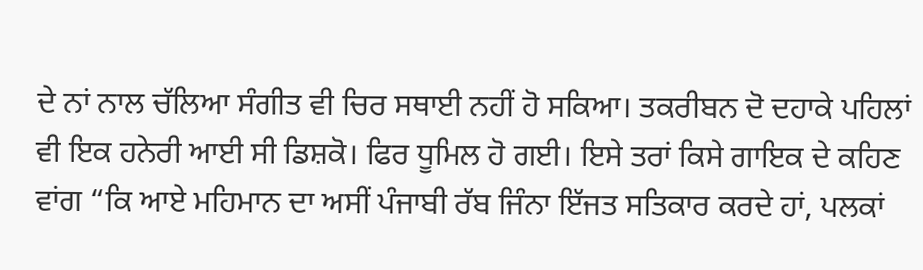ਦੇ ਨਾਂ ਨਾਲ ਚੱਲਿਆ ਸੰਗੀਤ ਵੀ ਚਿਰ ਸਥਾਈ ਨਹੀਂ ਹੋ ਸਕਿਆ। ਤਕਰੀਬਨ ਦੋ ਦਹਾਕੇ ਪਹਿਲਾਂ ਵੀ ਇਕ ਹਨੇਰੀ ਆਈ ਸੀ ਡਿਸ਼ਕੋ। ਫਿਰ ਧੂਮਿਲ ਹੋ ਗਈ। ਇਸੇ ਤਰਾਂ ਕਿਸੇ ਗਾਇਕ ਦੇ ਕਹਿਣ ਵਾਂਗ “ਕਿ ਆਏ ਮਹਿਮਾਨ ਦਾ ਅਸੀਂ ਪੰਜਾਬੀ ਰੱਬ ਜਿੰਨਾ ਇੱਜਤ ਸਤਿਕਾਰ ਕਰਦੇ ਹਾਂ, ਪਲਕਾਂ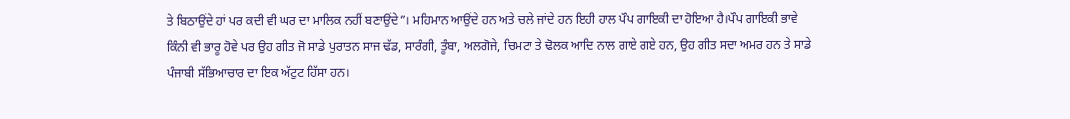ਤੇ ਬਿਠਾਉਂਦੇ ਹਾਂ ਪਰ ਕਦੀ ਵੀ ਘਰ ਦਾ ਮਾਲਿਕ ਨਹੀਂ ਬਣਾਉਂਦੇ”। ਮਹਿਮਾਨ ਆਉਂਦੇ ਹਨ ਅਤੇ ਚਲੇ ਜਾਂਦੇ ਹਨ ਇਹੀ ਹਾਲ ਪੌਪ ਗਾਇਕੀ ਦਾ ਹੋਇਆ ਹੈ।ਪੌਪ ਗਾਇਕੀ ਭਾਵੇ ਕਿੰਨੀ ਵੀ ਭਾਰੂ ਹੋਵੇ ਪਰ ਉਹ ਗੀਤ ਜੋ ਸਾਡੇ ਪੁਰਾਤਨ ਸਾਜ ਢੱਡ, ਸਾਰੰਗੀ, ਤੂੰਬਾ, ਅਲਗੋਜੇ, ਚਿਮਟਾ ਤੇ ਢੋਲਕ ਆਦਿ ਨਾਲ ਗਾਏ ਗਏ ਹਨ, ਉਹ ਗੀਤ ਸਦਾ ਅਮਰ ਹਨ ਤੇ ਸਾਡੇ ਪੰਜਾਬੀ ਸੱਭਿਆਚਾਰ ਦਾ ਇਕ ਅੱਟੁਟ ਹਿੱਸਾ ਹਨ।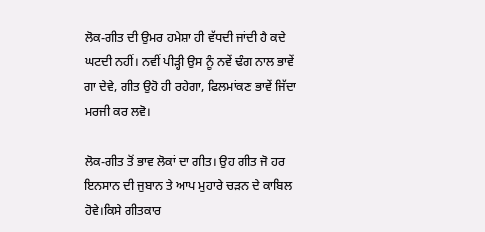ਲੋਕ-ਗੀਤ ਦੀ ਉਮਰ ਹਮੇਸ਼ਾ ਹੀ ਵੱਧਦੀ ਜਾਂਦੀ ਹੈ ਕਦੇ ਘਟਦੀ ਨਹੀਂ। ਨਵੀਂ ਪੀੜ੍ਹੀ ਉਸ ਨੂੰ ਨਵੇਂ ਢੰਗ ਨਾਲ ਭਾਵੇਂ ਗਾ ਦੇਵੇ, ਗੀਤ ਉਹੋ ਹੀ ਰਹੇਗਾ, ਫਿਲਮਾਂਕਣ ਭਾਵੇਂ ਜਿੱਦਾ ਮਰਜੀ ਕਰ ਲਵੋ।

ਲੋਕ-ਗੀਤ ਤੋਂ ਭਾਵ ਲੋਕਾਂ ਦਾ ਗੀਤ। ਉਹ ਗੀਤ ਜੋ ਹਰ ਇਨਸਾਨ ਦੀ ਜੁਬਾਨ ਤੇ ਆਪ ਮੁਹਾਰੇ ਚੜਨ ਦੇ ਕਾਬਿਲ ਹੋਵੇ।ਕਿਸੇ ਗੀਤਕਾਰ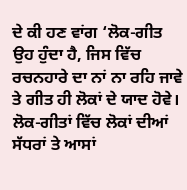ਦੇ ਕੀ ਹਣ ਵਾਂਗ ‘ਲੋਕ-ਗੀਤ ਉਹ ਹੁੰਦਾ ਹੈ, ਜਿਸ ਵਿੱਚ ਰਚਨਹਾਰੇ ਦਾ ਨਾਂ ਨਾ ਰਹਿ ਜਾਵੇ ਤੇ ਗੀਤ ਹੀ ਲੋਕਾਂ ਦੇ ਯਾਦ ਹੋਵੇ। ਲੋਕ-ਗੀਤਾਂ ਵਿੱਚ ਲੋਕਾਂ ਦੀਆਂ ਸੱਧਰਾਂ ਤੇ ਆਸਾਂ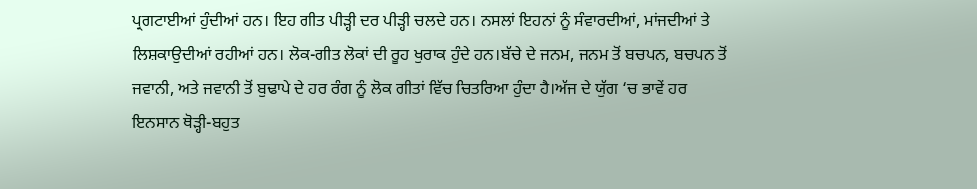ਪ੍ਰਗਟਾਈਆਂ ਹੁੰਦੀਆਂ ਹਨ। ਇਹ ਗੀਤ ਪੀੜ੍ਹੀ ਦਰ ਪੀੜ੍ਹੀ ਚਲਦੇ ਹਨ। ਨਸਲਾਂ ਇਹਨਾਂ ਨੂੰ ਸੰਵਾਰਦੀਆਂ, ਮਾਂਜਦੀਆਂ ਤੇ ਲਿਸ਼ਕਾਉਦੀਆਂ ਰਹੀਆਂ ਹਨ। ਲੋਕ-ਗੀਤ ਲੋਕਾਂ ਦੀ ਰੂਹ ਖੁਰਾਕ ਹੁੰਦੇ ਹਨ।ਬੱਚੇ ਦੇ ਜਨਮ, ਜਨਮ ਤੋਂ ਬਚਪਨ, ਬਚਪਨ ਤੋਂ ਜਵਾਨੀ, ਅਤੇ ਜਵਾਨੀ ਤੋਂ ਬੁਢਾਪੇ ਦੇ ਹਰ ਰੰਗ ਨੂੰ ਲੋਕ ਗੀਤਾਂ ਵਿੱਚ ਚਿਤਰਿਆ ਹੁੰਦਾ ਹੈ।ਅੱਜ ਦੇ ਯੁੱਗ ‘ਚ ਭਾਵੇਂ ਹਰ ਇਨਸਾਨ ਥੋੜ੍ਹੀ-ਬਹੁਤ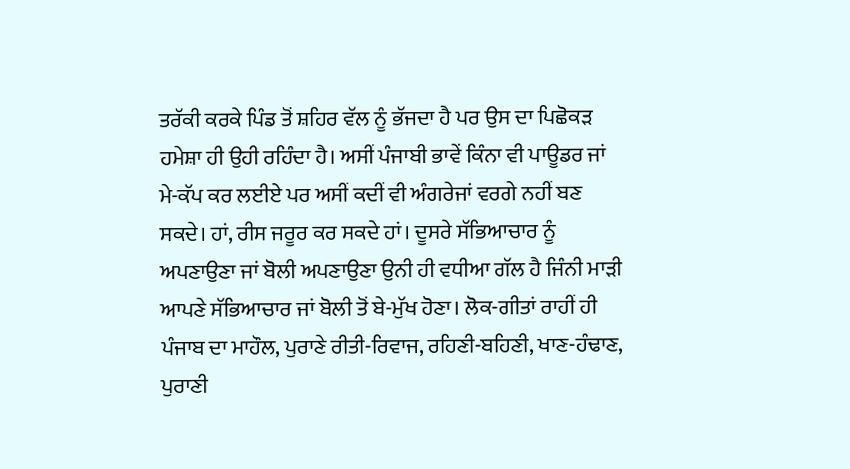ਤਰੱਕੀ ਕਰਕੇ ਪਿੰਡ ਤੋਂ ਸ਼ਹਿਰ ਵੱਲ ਨੂੰ ਭੱਜਦਾ ਹੈ ਪਰ ਉਸ ਦਾ ਪਿਛੋਕੜ ਹਮੇਸ਼ਾ ਹੀ ਉਹੀ ਰਹਿੰਦਾ ਹੈ। ਅਸੀਂ ਪੰਜਾਬੀ ਭਾਵੇਂ ਕਿੰਨਾ ਵੀ ਪਾਊਡਰ ਜਾਂ ਮੇ-ਕੱਪ ਕਰ ਲਈਏ ਪਰ ਅਸੀਂ ਕਦੀਂ ਵੀ ਅੰਗਰੇਜਾਂ ਵਰਗੇ ਨਹੀਂ ਬਣ ਸਕਦੇ। ਹਾਂ, ਰੀਸ ਜਰੂਰ ਕਰ ਸਕਦੇ ਹਾਂ। ਦੂਸਰੇ ਸੱਭਿਆਚਾਰ ਨੂੰ ਅਪਣਾਉਣਾ ਜਾਂ ਬੋਲੀ ਅਪਣਾਉਣਾ ਉਨੀ ਹੀ ਵਧੀਆ ਗੱਲ ਹੈ ਜਿੰਨੀ ਮਾੜੀ ਆਪਣੇ ਸੱਭਿਆਚਾਰ ਜਾਂ ਬੋਲੀ ਤੋਂ ਬੇ-ਮੁੱਖ ਹੋਣਾ। ਲੋਕ-ਗੀਤਾਂ ਰਾਹੀਂ ਹੀ ਪੰਜਾਬ ਦਾ ਮਾਹੌਲ, ਪੁਰਾਣੇ ਰੀਤੀ-ਰਿਵਾਜ, ਰਹਿਣੀ-ਬਹਿਣੀ, ਖਾਣ-ਹੰਢਾਣ, ਪੁਰਾਣੀ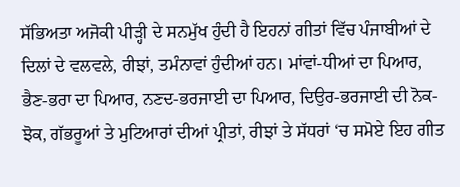ਸੱਭਿਅਤਾ ਅਜੋਕੀ ਪੀੜ੍ਹੀ ਦੇ ਸਨਮੁੱਖ ਹੁੰਦੀ ਹੈ ਇਹਨਾਂ ਗੀਤਾਂ ਵਿੱਚ ਪੰਜਾਬੀਆਂ ਦੇ ਦਿਲਾਂ ਦੇ ਵਲਵਲੇ, ਰੀਝਾਂ, ਤਮੰਨਾਵਾਂ ਹੁੰਦੀਆਂ ਹਨ। ਮਾਂਵਾਂ-ਧੀਆਂ ਦਾ ਪਿਆਰ, ਭੈਣ-ਭਰਾ ਦਾ ਪਿਆਰ, ਨਣਦ-ਭਰਜਾਈ ਦਾ ਪਿਆਰ, ਦਿਉਰ-ਭਰਜਾਈ ਦੀ ਨੋਕ-ਝੋਕ, ਗੱਭਰੂਆਂ ਤੇ ਮੁਟਿਆਰਾਂ ਦੀਆਂ ਪ੍ਰੀਤਾਂ, ਰੀਝਾਂ ਤੇ ਸੱਧਰਾਂ ‘ਚ ਸਮੋਏ ਇਹ ਗੀਤ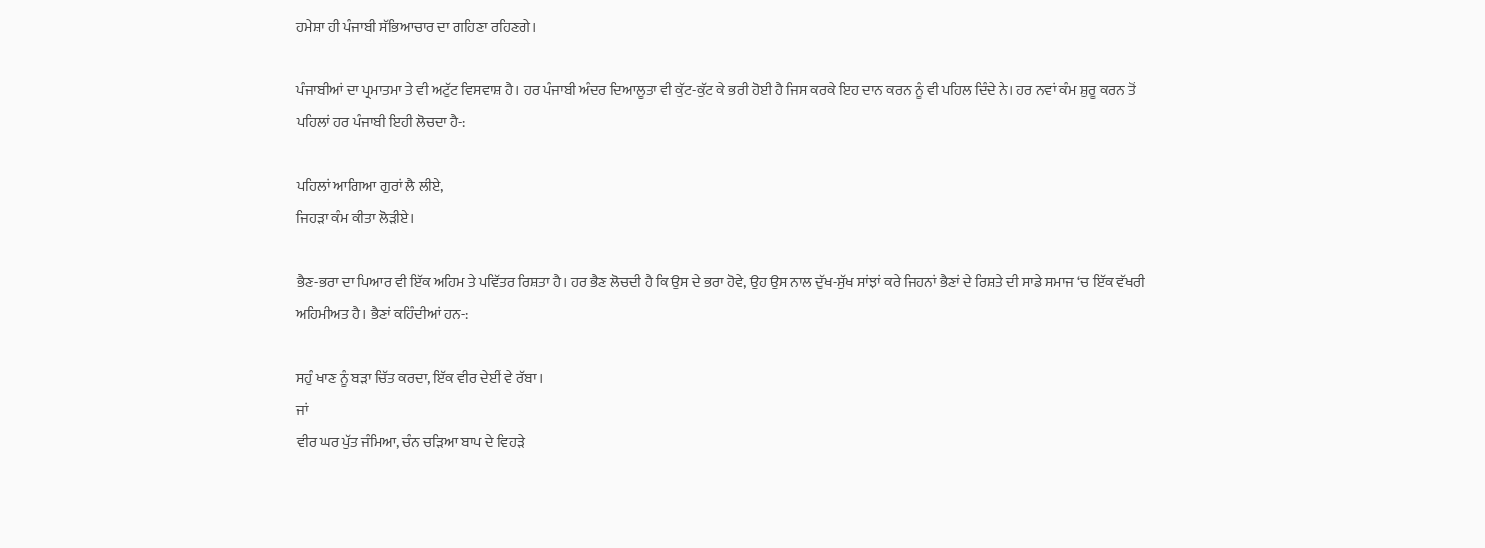ਹਮੇਸ਼ਾ ਹੀ ਪੰਜਾਬੀ ਸੱਭਿਆਚਾਰ ਦਾ ਗਹਿਣਾ ਰਹਿਣਗੇ।

ਪੰਜਾਬੀਆਂ ਦਾ ਪ੍ਰਮਾਤਮਾ ਤੇ ਵੀ ਅਟੁੱਟ ਵਿਸਵਾਸ਼ ਹੈ। ਹਰ ਪੰਜਾਬੀ ਅੰਦਰ ਦਿਆਲੂਤਾ ਵੀ ਕੁੱਟ-ਕੁੱਟ ਕੇ ਭਰੀ ਹੋਈ ਹੈ ਜਿਸ ਕਰਕੇ ਇਹ ਦਾਨ ਕਰਨ ਨੂੰ ਵੀ ਪਹਿਲ ਦਿੰਦੇ ਨੇ। ਹਰ ਨਵਾਂ ਕੰਮ ਸ਼ੁਰੂ ਕਰਨ ਤੋਂ ਪਹਿਲਾਂ ਹਰ ਪੰਜਾਬੀ ਇਹੀ ਲੋਚਦਾ ਹੈ-:

ਪਹਿਲਾਂ ਆਗਿਆ ਗੁਰਾਂ ਲੈ ਲੀਏ,
ਜਿਹੜਾ ਕੰਮ ਕੀਤਾ ਲੋੜੀਏ।

ਭੈਣ-ਭਰਾ ਦਾ ਪਿਆਰ ਵੀ ਇੱਕ ਅਹਿਮ ਤੇ ਪਵਿੱਤਰ ਰਿਸ਼ਤਾ ਹੈ। ਹਰ ਭੈਣ ਲੋਚਦੀ ਹੈ ਕਿ ਉਸ ਦੇ ਭਰਾ ਹੋਵੇ, ਉਹ ਉਸ ਨਾਲ ਦੁੱਖ-ਸੁੱਖ ਸਾਂਝਾਂ ਕਰੇ ਜਿਹਨਾਂ ਭੈਣਾਂ ਦੇ ਰਿਸ਼ਤੇ ਦੀ ਸਾਡੇ ਸਮਾਜ ‘ਚ ਇੱਕ ਵੱਖਰੀ ਅਹਿਮੀਅਤ ਹੈ। ਭੈਣਾਂ ਕਹਿੰਦੀਆਂ ਹਨ-:

ਸਹੁੰ ਖਾਣ ਨੂੰ ਬੜਾ ਚਿੱਤ ਕਰਦਾ, ਇੱਕ ਵੀਰ ਦੇਈਂ ਵੇ ਰੱਬਾ।
ਜਾਂ
ਵੀਰ ਘਰ ਪੁੱਤ ਜੰਮਿਆ, ਚੰਨ ਚੜਿਆ ਬਾਪ ਦੇ ਵਿਹੜੇ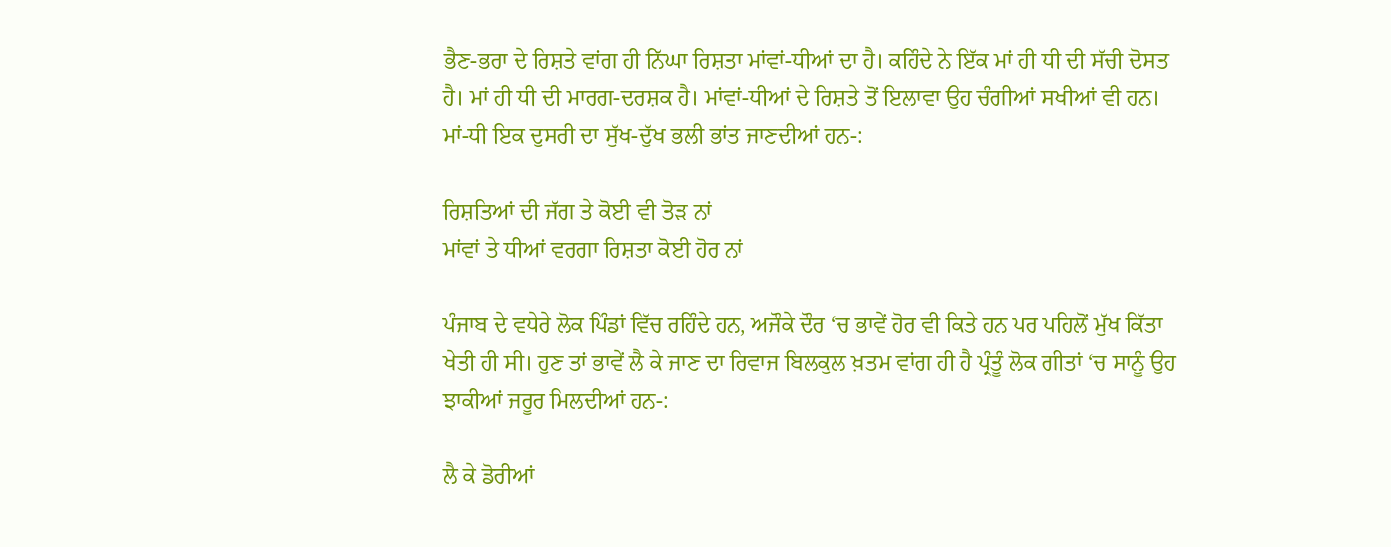ਭੈਣ-ਭਰਾ ਦੇ ਰਿਸ਼ਤੇ ਵਾਂਗ ਹੀ ਨਿੱਘਾ ਰਿਸ਼ਤਾ ਮਾਂਵਾਂ-ਧੀਆਂ ਦਾ ਹੈ। ਕਹਿੰਦੇ ਨੇ ਇੱਕ ਮਾਂ ਹੀ ਧੀ ਦੀ ਸੱਚੀ ਦੋਸਤ ਹੈ। ਮਾਂ ਹੀ ਧੀ ਦੀ ਮਾਰਗ-ਦਰਸ਼ਕ ਹੈ। ਮਾਂਵਾਂ-ਧੀਆਂ ਦੇ ਰਿਸ਼ਤੇ ਤੋਂ ਇਲਾਵਾ ਉਹ ਚੰਗੀਆਂ ਸਖੀਆਂ ਵੀ ਹਨ। ਮਾਂ-ਧੀ ਇਕ ਦੁਸਰੀ ਦਾ ਸੁੱਖ-ਦੁੱਖ ਭਲੀ ਭਾਂਤ ਜਾਣਦੀਆਂ ਹਨ-:

ਰਿਸ਼ਤਿਆਂ ਦੀ ਜੱਗ ਤੇ ਕੋਈ ਵੀ ਤੋੜ ਨਾਂ
ਮਾਂਵਾਂ ਤੇ ਧੀਆਂ ਵਰਗਾ ਰਿਸ਼ਤਾ ਕੋਈ ਹੋਰ ਨਾਂ

ਪੰਜਾਬ ਦੇ ਵਧੇਰੇ ਲੋਕ ਪਿੰਡਾਂ ਵਿੱਚ ਰਹਿੰਦੇ ਹਨ, ਅਜੌਕੇ ਦੌਰ ‘ਚ ਭਾਵੇਂ ਹੋਰ ਵੀ ਕਿਤੇ ਹਨ ਪਰ ਪਹਿਲੋਂ ਮੁੱਖ ਕਿੱਤਾ ਖੇਤੀ ਹੀ ਸੀ। ਹੁਣ ਤਾਂ ਭਾਵੇਂ ਲੈ ਕੇ ਜਾਣ ਦਾ ਰਿਵਾਜ ਬਿਲਕੁਲ ਖ਼ਤਮ ਵਾਂਗ ਹੀ ਹੈ ਪ੍ਰੰਤੂੰ ਲੋਕ ਗੀਤਾਂ ‘ਚ ਸਾਨੂੰ ਉਹ ਝਾਕੀਆਂ ਜਰੂਰ ਮਿਲਦੀਆਂ ਹਨ-:

ਲੈ ਕੇ ਡੋਰੀਆਂ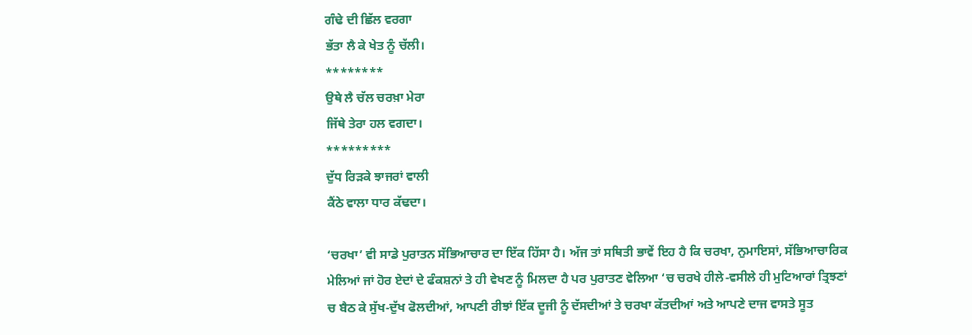ਗੰਢੇ ਦੀ ਛਿੱਲ ਵਰਗਾ
ਭੱਤਾ ਲੈ ਕੇ ਖੇਤ ਨੂੰ ਚੱਲੀ।
********
ਉਥੇ ਲੈ ਚੱਲ ਚਰਖ਼ਾ ਮੇਰਾ
ਜਿੱਥੇ ਤੇਰਾ ਹਲ ਵਗਦਾ।
*********
ਦੁੱਧ ਰਿੜਕੇ ਝਾਜਰਾਂ ਵਾਲੀ
ਕੈਂਠੇ ਵਾਲਾ ਧਾਰ ਕੱਢਦਾ।

‘ਚਰਖਾ’ ਵੀ ਸਾਡੇ ਪੁਰਾਤਨ ਸੱਭਿਆਚਾਰ ਦਾ ਇੱਕ ਹਿੱਸਾ ਹੈ। ਅੱਜ ਤਾਂ ਸਥਿਤੀ ਭਾਵੇਂ ਇਹ ਹੈ ਕਿ ਚਰਖਾ, ਨੁਮਾਇਸਾਂ, ਸੱਭਿਆਚਾਰਿਕ ਮੇਲਿਆਂ ਜਾਂ ਹੋਰ ਏਦਾਂ ਦੇ ਫੰਕਸ਼ਨਾਂ ਤੇ ਹੀ ਵੇਖਣ ਨੂੰ ਮਿਲਦਾ ਹੈ ਪਰ ਪੁਰਾਤਣ ਵੇਲਿਆ ‘ਚ ਚਰਖੇ ਹੀਲੇ-ਵਸੀਲੇ ਹੀ ਮੁਟਿਆਰਾਂ ਤ੍ਰਿਝਣਾਂ ਚ ਬੈਠ ਕੇ ਸੁੱਖ-ਦੁੱਖ ਫੋਲਦੀਆਂ, ਆਪਣੀ ਰੀਝਾਂ ਇੱਕ ਦੂਜੀ ਨੂੰ ਦੱਸਦੀਆਂ ਤੇ ਚਰਖਾ ਕੱਤਦੀਆਂ ਅਤੇ ਆਪਣੇ ਦਾਜ ਵਾਸਤੇ ਸੂਤ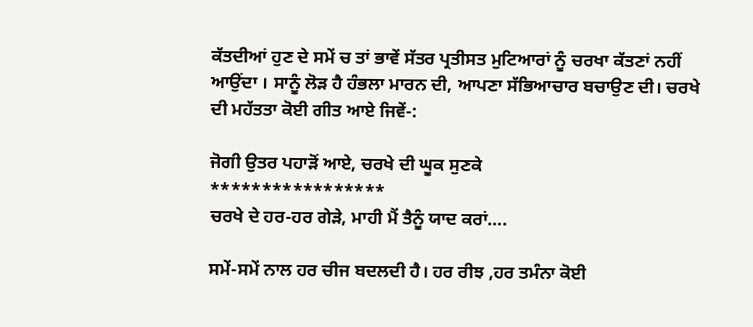ਕੱਤਦੀਆਂ ਹੁਣ ਦੇ ਸਮੇਂ ਚ ਤਾਂ ਭਾਵੇਂ ਸੱਤਰ ਪ੍ਰਤੀਸਤ ਮੁਟਿਆਰਾਂ ਨੂੰ ਚਰਖਾ ਕੱਤਣਾਂ ਨਹੀਂ ਆਉਂਦਾ । ਸਾਨੂੰ ਲੋੜ ਹੈ ਹੰਭਲਾ ਮਾਰਨ ਦੀ, ਆਪਣਾ ਸੱਭਿਆਚਾਰ ਬਚਾਉਣ ਦੀ। ਚਰਖੇ ਦੀ ਮਹੱਤਤਾ ਕੋਈ ਗੀਤ ਆਏ ਜਿਵੇਂ-:

ਜੋਗੀ ਉਤਰ ਪਹਾੜੋਂ ਆਏ, ਚਰਖੇ ਦੀ ਘੂਕ ਸੁਣਕੇ
*****************
ਚਰਖੇ ਦੇ ਹਰ-ਹਰ ਗੇੜੇ, ਮਾਹੀ ਮੈਂ ਤੈਨੂੰ ਯਾਦ ਕਰਾਂ….

ਸਮੇਂ-ਸਮੇਂ ਨਾਲ ਹਰ ਚੀਜ ਬਦਲਦੀ ਹੈ। ਹਰ ਰੀਝ ,ਹਰ ਤਮੰਨਾ ਕੋਈ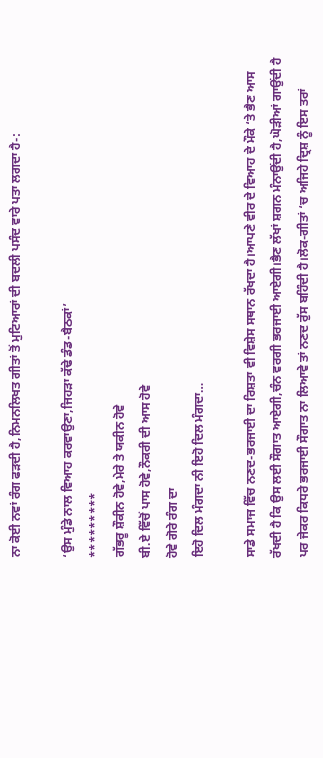ਨਾ ਕੋਈ ਨਵਾਂ ਰੰਗ ਫੜਦੀ ਹੈ,ਨਿਮਨਲਿਖਤ ਗੀਤਾਂ ਤੋਂ ਮੁਟਿਆਰਾਂ ਦੀ ਬਦਲੀ ਪਸੰਦ ਵਾਰੇ ਪਤਾ ਲਗਦਾ ਹੈ-:

‘ਉਸ ਮੁੰਡੇ ਨਾਲ ਵਿਆਹ ਕਰਵਾਉਣਾ,ਜਿਹੜਾ ਕੱਢੇ ਡੰਡ-ਬੈਠਕਾਂ’
*********
ਗੱਭਰੂ ਸ਼ੌਕੀਨ ਹੋਵੇ,ਮੇਰੇ ਤੇ ਯਕੀਨ ਹੋਵੇ
ਬੀ.ਏ ਵਿੱਚੋਂ ਪਾਸ ਹੋਵੇ,ਨੌਕਰੀ ਦੀ ਆਸ ਹੋਵੇ
ਹੋਵੇ ਗੋਰੇ ਰੰਗ ਦਾ
ਇਹੋ ਦਿਲ ਮੰਗਦਾ ਨੀ ਇਹੋ ਦਿਲ ਮੰਗਦਾ…

ਸਾਡੇ ਸਮਾਜ ਵਿੱਚ ਨਣਦ-ਭਰਜਾਈ ਦਾ ਰਿਸ਼ਤਾ ਵੀ ਵਿਸ਼ੇਸ ਸਥਾਨ ਰੱਖਦਾ ਹੈ।ਆਪਣੇ ਵੀਰ ਦੇ ਵਿਆਹ ਦੇ ਮੌਕੇ ‘ਤੇ ਭੈਣ ਆਸ ਰੱਖਦੀ ਹੈ ਕਿ ਉਸ ਲਈ ਸੌਗਾਤ ਆਏਗੀ,ਚੰਨ ਵਰਗੀ ਭਰਜਾਈ ਆਏਗੀ।ਭੈਣ ਲੱਖਾਂ ਸ਼ਗਨ ਮੰਨਾਉਂਦੀ ਹੈ,ਘੋੜੀਆਂ ਗਾਉਂਦੀ ਹੈ ਪਰ ਜੇਕਰ ਕਿਧਰੇ ਭਰਜਾਈ ਸੌਗਾਤ ਨਾ ਲਿਆਵੇ ਤਾਂ ਨਣਦ ਰੁੱਸ ਬਹਿੰਦੀ ਹੈ।ਲੋਕ-ਗੀਤਾਂ ‘ਚ ਅਜਿਹੇ ਦ੍ਰਿਸ਼ ਨੂੰ ਇਸ ਤਰਾਂ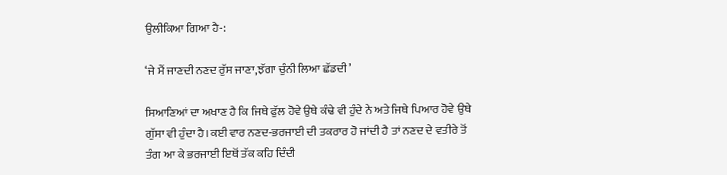ਉਲੀਕਿਆ ਗਿਆ ਹੈ-:

‘ਜੇ ਮੈਂ ਜਾਣਦੀ ਨਣਦ ਰੁੱਸ ਜਾਣਾ,ਝੱਗਾ ਚੁੰਨੀ ਲਿਆ ਛੱਡਦੀ’

ਸਿਆਣਿਆਂ ਦਾ ਅਖਾਣ ਹੈ ਕਿ ਜਿਥੇ ਫੁੱਲ ਹੋਵੇ ਉਥੇ ਕੰਢੇ ਵੀ ਹੁੰਦੇ ਨੇ ਅਤੇ ਜਿਥੇ ਪਿਆਰ ਹੋਵੇ ਉਥੇ ਗੁੱਸਾ ਵੀ ਹੁੰਦਾ ਹੈ।ਕਈ ਵਾਰ ਨਣਦ-ਭਰਜਾਈ ਦੀ ਤਕਰਾਰ ਹੋ ਜਾਂਦੀ ਹੈ ਤਾਂ ਨਣਦ ਦੇ ਵਤੀਰੇ ਤੋਂ ਤੰਗ ਆ ਕੇ ਭਰਜਾਈ ਇਥੋਂ ਤੱਕ ਕਹਿ ਦਿੰਦੀ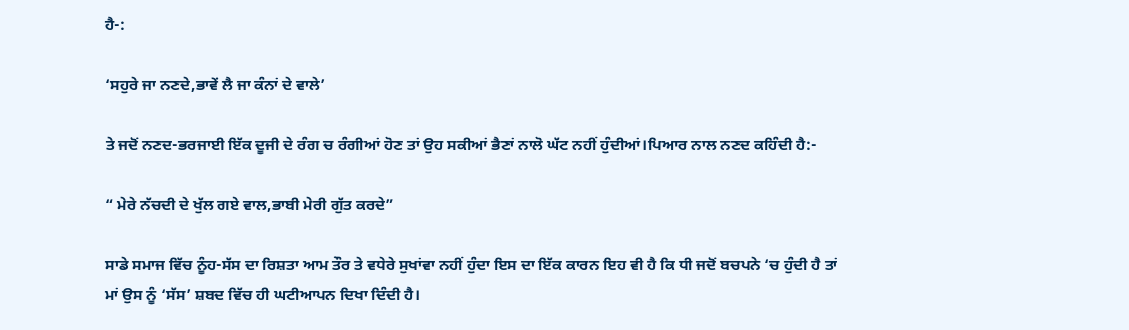ਹੈ-:

‘ਸਹੁਰੇ ਜਾ ਨਣਦੇ,ਭਾਵੇਂ ਲੈ ਜਾ ਕੰਨਾਂ ਦੇ ਵਾਲੇ’

ਤੇ ਜਦੋਂ ਨਣਦ-ਭਰਜਾਈ ਇੱਕ ਦੂਜੀ ਦੇ ਰੰਗ ਚ ਰੰਗੀਆਂ ਹੋਣ ਤਾਂ ਉਹ ਸਕੀਆਂ ਭੈਣਾਂ ਨਾਲੋ ਘੱਟ ਨਹੀਂ ਹੁੰਦੀਆਂ।ਪਿਆਰ ਨਾਲ ਨਣਦ ਕਹਿੰਦੀ ਹੈ:-

“ ਮੇਰੇ ਨੱਚਦੀ ਦੇ ਖੁੱਲ ਗਏ ਵਾਲ,ਭਾਬੀ ਮੇਰੀ ਗੁੱਤ ਕਰਦੇ”

ਸਾਡੇ ਸਮਾਜ ਵਿੱਚ ਨੂੰਹ-ਸੱਸ ਦਾ ਰਿਸ਼ਤਾ ਆਮ ਤੌਰ ਤੇ ਵਧੇਰੇ ਸੁਖਾਂਵਾ ਨਹੀਂ ਹੁੰਦਾ ਇਸ ਦਾ ਇੱਕ ਕਾਰਨ ਇਹ ਵੀ ਹੈ ਕਿ ਧੀ ਜਦੋਂ ਬਚਪਨੇ ‘ਚ ਹੁੰਦੀ ਹੈ ਤਾਂ ਮਾਂ ਉਸ ਨੂੰ ‘ਸੱਸ’ ਸ਼ਬਦ ਵਿੱਚ ਹੀ ਘਟੀਆਪਨ ਦਿਖਾ ਦਿੰਦੀ ਹੈ।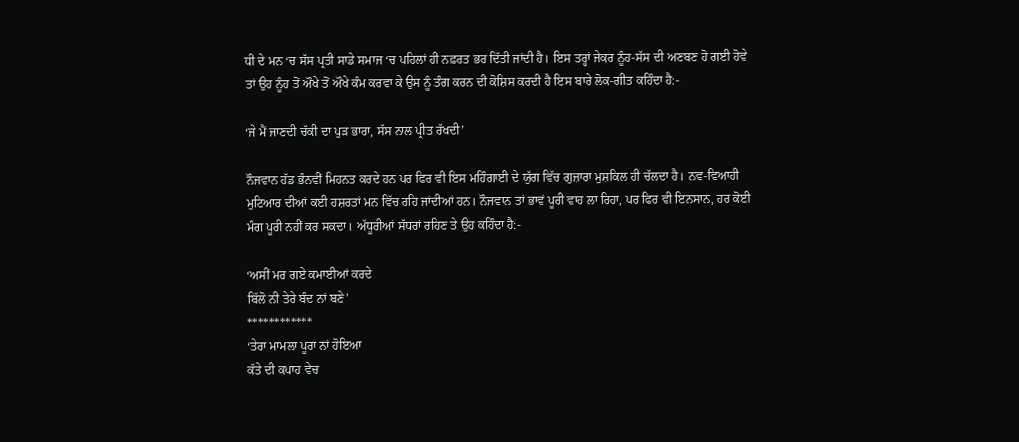ਧੀ ਦੇ ਮਨ ‘ਚ ਸੱਸ ਪ੍ਰਤੀ ਸਾਡੇ ਸਮਾਜ ‘ਚ ਪਹਿਲਾਂ ਹੀ ਨਫ਼ਰਤ ਭਰ ਦਿੱਤੀ ਜਾਂਦੀ ਹੈ। ਇਸ ਤਰ੍ਹਾਂ ਜੇਕਰ ਨੂੰਹ-ਸੱਸ ਦੀ ਅਣਬਣ ਹੋ ਗਈ ਹੋਵੇ ਤਾਂ ਉਹ ਨੂੰਹ ਤੋਂ ਔਖੇ ਤੋਂ ਔਖੇ ਕੰਮ ਕਰਵਾ ਕੇ ਉਸ ਨੂੰ ਤੰਗ ਕਰਨ ਦੀ ਕੋਸ਼ਿਸ ਕਰਦੀ ਹੈ ਇਸ ਬਾਰੇ ਲੋਕ-ਗੀਤ ਕਹਿੰਦਾ ਹੈ:-

‘ਜੇ ਮੈਂ ਜਾਣਦੀ ਚੱਕੀ ਦਾ ਪੁੜ ਭਾਰਾ, ਸੱਸ ਨਾਲ ਪ੍ਰੀਤ ਰੱਖਦੀ’

ਨੌਜਵਾਨ ਹੱਡ ਭੰਨਵੀਂ ਮਿਹਨਤ ਕਰਦੇ ਹਨ ਪਰ ਫਿਰ ਵੀ ਇਸ ਮਹਿੰਗਾਈ ਦੇ ਯੁੱਗ ਵਿੱਚ ਗੁਜ਼ਾਰਾ ਮੁਸ਼ਕਿਲ ਹੀ ਚੱਲਦਾ ਹੈ। ਨਵ-ਵਿਆਹੀ ਮੁਟਿਆਰ ਦੀਆਂ ਕਈ ਹਸ਼ਰਤਾਂ ਮਨ ਵਿੱਚ ਰਹਿ ਜਾਂਦੀਆਂ ਹਨ। ਨੌਜਵਾਨ ਤਾਂ ਭਾਵਂ ਪੂਰੀ ਵਾਹ ਲਾ ਰਿਹਾ, ਪਰ ਫਿਰ ਵੀ ਇਨਸਾਨ, ਹਰ ਕੋਈ ਮੰਗ ਪੂਰੀ ਨਹੀਂ ਕਰ ਸਕਦਾ। ਅੱਧੂਰੀਆਂ ਸੱਧਰਾਂ ਰਹਿਣ ਤੇ ਉਹ ਕਹਿੰਦਾ ਹੈ:-

‘ਅਸੀਂ ਮਰ ਗਏ ਕਮਾਈਆਂ ਕਰਦੇ
ਬਿੱਲੋ ਨੀ ਤੇਰੇ ਬੰਦ ਨਾਂ ਬਣੇ’
************
‘ਤੇਰਾ ਮਾਮਲਾ ਪੂਰਾ ਨਾਂ ਹੋਇਆ
ਕੱਤੇ ਦੀ ਕਪਾਹ ਵੇਚ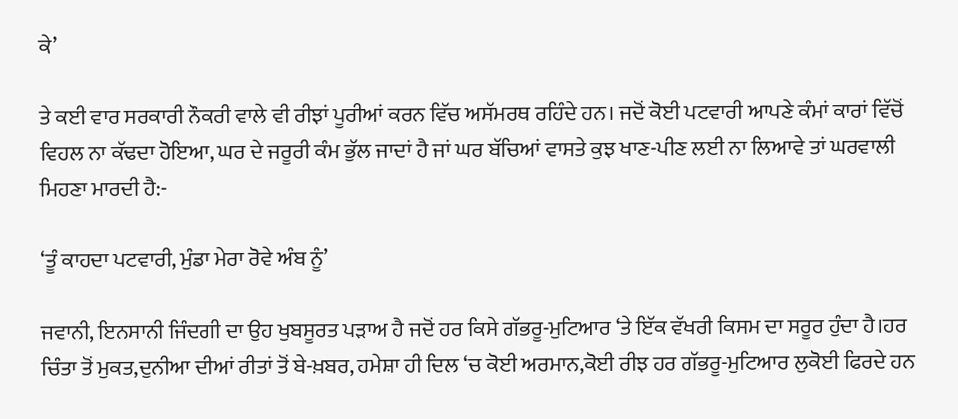ਕੇ’

ਤੇ ਕਈ ਵਾਰ ਸਰਕਾਰੀ ਨੌਕਰੀ ਵਾਲੇ ਵੀ ਰੀਝਾਂ ਪੂਰੀਆਂ ਕਰਨ ਵਿੱਚ ਅਸੱਮਰਥ ਰਹਿੰਦੇ ਹਨ। ਜਦੋਂ ਕੋਈ ਪਟਵਾਰੀ ਆਪਣੇ ਕੰਮਾਂ ਕਾਰਾਂ ਵਿੱਚੋਂ ਵਿਹਲ ਨਾ ਕੱਢਦਾ ਹੋਇਆ, ਘਰ ਦੇ ਜਰੂਰੀ ਕੰਮ ਭੁੱਲ ਜਾਦਾਂ ਹੈ ਜਾਂ ਘਰ ਬੱਚਿਆਂ ਵਾਸਤੇ ਕੁਝ ਖਾਣ-ਪੀਣ ਲਈ ਨਾ ਲਿਆਵੇ ਤਾਂ ਘਰਵਾਲੀ ਮਿਹਣਾ ਮਾਰਦੀ ਹੈ:-

‘ਤੂੰ ਕਾਹਦਾ ਪਟਵਾਰੀ, ਮੁੰਡਾ ਮੇਰਾ ਰੋਵੇ ਅੰਬ ਨੂੰ’

ਜਵਾਨੀ, ਇਨਸਾਨੀ ਜਿੰਦਗੀ ਦਾ ਉਹ ਖੁਬਸੂਰਤ ਪੜਾਅ ਹੈ ਜਦੋਂ ਹਰ ਕਿਸੇ ਗੱਭਰੂ-ਮੁਟਿਆਰ ‘ਤੇ ਇੱਕ ਵੱਖਰੀ ਕਿਸਮ ਦਾ ਸਰੂਰ ਹੁੰਦਾ ਹੈ।ਹਰ ਚਿੰਤਾ ਤੋਂ ਮੁਕਤ,ਦੁਨੀਆ ਦੀਆਂ ਰੀਤਾਂ ਤੋਂ ਬੇ-ਖ਼ਬਰ, ਹਮੇਸ਼ਾ ਹੀ ਦਿਲ ‘ਚ ਕੋਈ ਅਰਮਾਨ,ਕੋਈ ਰੀਝ ਹਰ ਗੱਭਰੂ-ਮੁਟਿਆਰ ਲੁਕੋਈ ਫਿਰਦੇ ਹਨ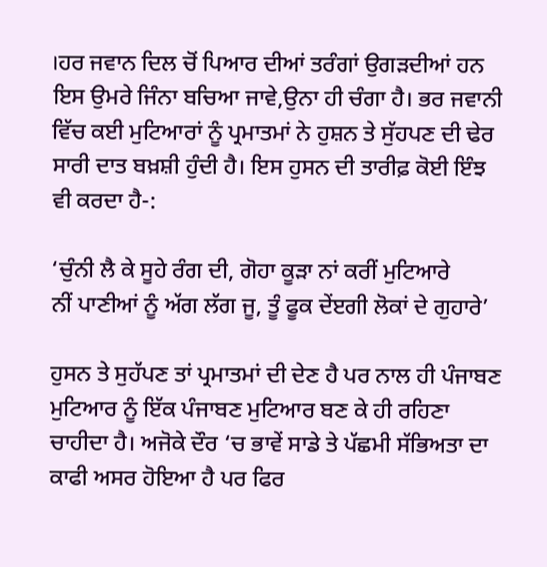।ਹਰ ਜਵਾਨ ਦਿਲ ਚੋਂ ਪਿਆਰ ਦੀਆਂ ਤਰੰਗਾਂ ਉਗੜਦੀਆਂ ਹਨ ਇਸ ਉਮਰੇ ਜਿੰਨਾ ਬਚਿਆ ਜਾਵੇ,ਉਨਾ ਹੀ ਚੰਗਾ ਹੈ। ਭਰ ਜਵਾਨੀ ਵਿੱਚ ਕਈ ਮੁਟਿਆਰਾਂ ਨੂੰ ਪ੍ਰਮਾਤਮਾਂ ਨੇ ਹੁਸ਼ਨ ਤੇ ਸੁੱਹਪਣ ਦੀ ਢੇਰ ਸਾਰੀ ਦਾਤ ਬਖ਼ਸ਼ੀ ਹੁੰਦੀ ਹੈ। ਇਸ ਹੁਸਨ ਦੀ ਤਾਰੀਫ਼ ਕੋਈ ਇੰਝ ਵੀ ਕਰਦਾ ਹੈ-:

‘ਚੁੰਨੀ ਲੈ ਕੇ ਸੂਹੇ ਰੰਗ ਦੀ, ਗੋਹਾ ਕੂੜਾ ਨਾਂ ਕਰੀਂ ਮੁਟਿਆਰੇ
ਨੀਂ ਪਾਣੀਆਂ ਨੂੰ ਅੱਗ ਲੱਗ ਜੂ, ਤੂੰ ਫੂਕ ਦੇਂੲਗੀ ਲੋਕਾਂ ਦੇ ਗੁਹਾਰੇ’

ਹੁਸਨ ਤੇ ਸੁਹੱਪਣ ਤਾਂ ਪ੍ਰਮਾਤਮਾਂ ਦੀ ਦੇਣ ਹੈ ਪਰ ਨਾਲ ਹੀ ਪੰਜਾਬਣ ਮੁਟਿਆਰ ਨੂੰ ਇੱਕ ਪੰਜਾਬਣ ਮੁਟਿਆਰ ਬਣ ਕੇ ਹੀ ਰਹਿਣਾ ਚਾਹੀਦਾ ਹੈ। ਅਜੋਕੇ ਦੌਰ ‘ਚ ਭਾਵੇਂ ਸਾਡੇ ਤੇ ਪੱਛਮੀ ਸੱਭਿਅਤਾ ਦਾ ਕਾਫੀ ਅਸਰ ਹੋਇਆ ਹੈ ਪਰ ਫਿਰ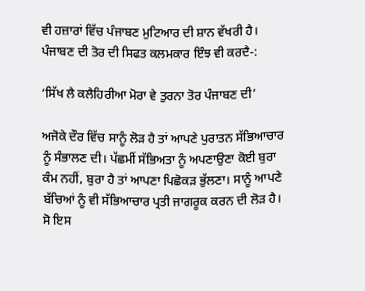ਵੀ ਹਜ਼ਾਰਾਂ ਵਿੱਚ ਪੰਜਾਬਣ ਮੁਟਿਆਰ ਦੀ ਸ਼ਾਨ ਵੱਖਰੀ ਹੈ। ਪੰਜਾਬਣ ਦੀ ਤੋਰ ਦੀ ਸਿਫਤ ਕਲਮਕਾਰ ਇੰਝ ਵੀ ਕਰਦੈ-:

‘ਸਿੱਖ ਲੈ ਕਲੈਹਿਰੀਆ ਮੋਰਾ ਵੇ ਤੁਰਨਾ ਤੋਰ ਪੰਜਾਬਣ ਦੀ’

ਅਜੋਕੇ ਦੌਰ ਵਿੱਚ ਸਾਨੂੰ ਲੋੜ ਹੈ ਤਾਂ ਆਪਣੇ ਪੁਰਾਤਨ ਸੱਭਿਆਚਾਰ ਨੂੰ ਸੰਭਾਲਣ ਦੀ। ਪੱਛਮੀਂ ਸੱਭਿਅਤਾ ਨੂੰ ਅਪਣਾਉਣਾ ਕੋਈ ਬੁਰਾ ਕੰਮ ਨਹੀਂ, ਬੁਰਾ ਹੈ ਤਾਂ ਆਪਣਾ ਪਿਛੋਕੜ ਭੁੱਲਣਾ। ਸਾਨੂੰ ਆਪਣੇ ਬੱਚਿਆਂ ਨੂੰ ਵੀ ਸੱਭਿਆਚਾਰ ਪ੍ਰਤੀ ਜਾਗਰੂਕ ਕਰਨ ਦੀ ਲੋੜ ਹੈ। ਸੋ ਇਸ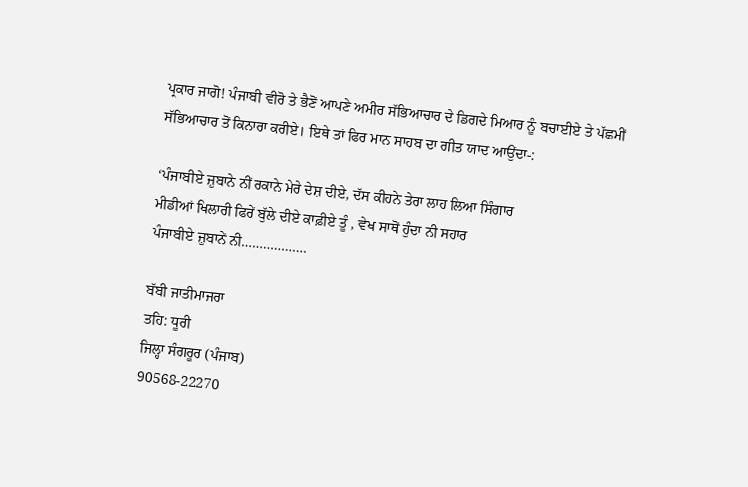ਪ੍ਰਕਾਰ ਜਾਗੋ! ਪੰਜਾਬੀ ਵੀਰੋ ਤੇ ਭੈਣੋਂ ਆਪਣੇ ਅਮੀਰ ਸੱਭਿਆਚਾਰ ਦੇ ਡਿਗਦੇ ਮਿਆਰ ਨੂੰ ਬਚਾਈਏ ਤੇ ਪੱਛਮੀਂ ਸੱਭਿਆਚਾਰ ਤੋਂ ਕਿਨਾਰਾ ਕਰੀਏ। ਇਥੇ ਤਾਂ ਫਿਰ ਮਾਨ ਸਾਹਬ ਦਾ ਗੀਤ ਯਾਦ ਆਉਂਦਾ-:

‘ਪੰਜਾਬੀਏ ਜ਼ੁਬਾਨੇ ਨੀਂ ਰਕਾਨੇ ਮੇਰੇ ਦੇਸ਼ ਦੀਏ, ਦੱਸ ਕੀਹਨੇ ਤੇਰਾ ਲਾਹ ਲਿਆ ਸਿੰਗਾਰ
ਮੀਡੀਆਂ ਖਿਲਾਰੀ ਫਿਰੇਂ ਬੁੱਲੇ ਦੀਏ ਕਾਫ਼ੀਏ ਤੂੰ , ਵੇਖ ਸਾਥੋਂ ਹੁੰਦਾ ਨੀ ਸਹਾਰ
ਪੰਜਾਬੀਏ ਜ਼ੁਬਾਨੇਂ ਨੀ………………

ਬੱਬੀ ਜਾਤੀਮਾਜਰਾ
ਤਹਿ: ਧੂਰੀ
ਜਿਲ੍ਹਾ ਸੰਗਰੂਰ (ਪੰਜਾਬ)
90568-22270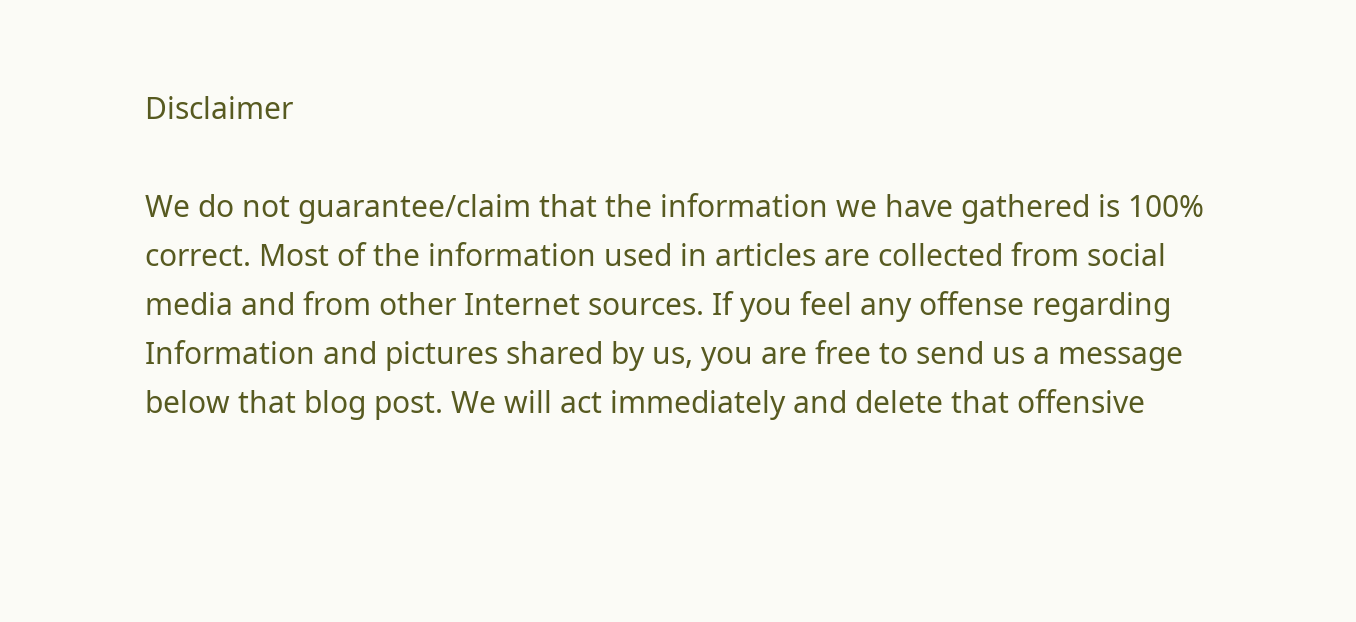Disclaimer

We do not guarantee/claim that the information we have gathered is 100% correct. Most of the information used in articles are collected from social media and from other Internet sources. If you feel any offense regarding Information and pictures shared by us, you are free to send us a message below that blog post. We will act immediately and delete that offensive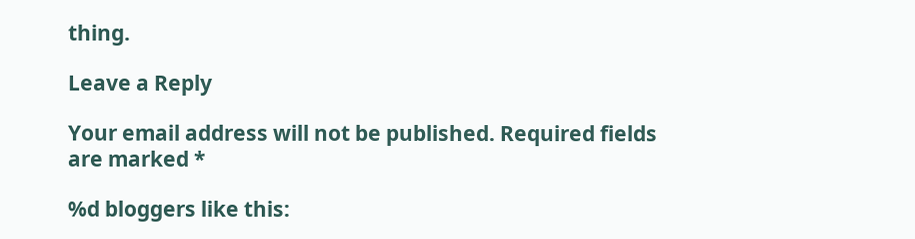thing.

Leave a Reply

Your email address will not be published. Required fields are marked *

%d bloggers like this: